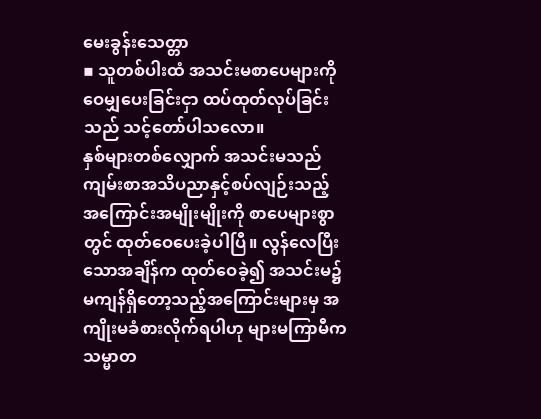မေးခွန်းသေတ္တာ
▪ သူတစ်ပါးထံ အသင်းမစာပေများကို ဝေမျှပေးခြင်းငှာ ထပ်ထုတ်လုပ်ခြင်းသည် သင့်တော်ပါသလော။
နှစ်များတစ်လျှောက် အသင်းမသည် ကျမ်းစာအသိပညာနှင့်စပ်လျဉ်းသည့် အကြောင်းအမျိုးမျိုးကို စာပေများစွာတွင် ထုတ်ဝေပေးခဲ့ပါပြီ။ လွန်လေပြီးသောအချိန်က ထုတ်ဝေခဲ့၍ အသင်းမ၌ မကျန်ရှိတော့သည့်အကြောင်းများမှ အကျိုးမခံစားလိုက်ရပါဟု များမကြာမီက သမ္မာတ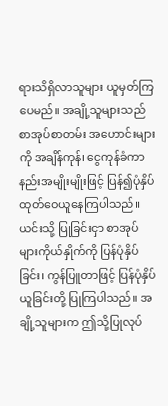ရားသိရှိလာသူများ ယူမှတ်ကြပေမည်။ အချို့သူများသည် စာအုပ်စာတမ်း အဟောင်းများကို အချိန်ကုန်၊ ငွေကုန်ခံကာ နည်းအမျိုးမျိုးဖြင့် ပြန်၍ပုံနှိပ်ထုတ်ဝေယူနေကြပါသည်။ ယင်းသို့ ပြုခြင်းငှာ စာအုပ်များကိုယ်နှိုက်ကို ပြန်ပုံနှိပ်ခြင်း၊ ကွန်ပြူတာဖြင့် ပြန်ပုံနှိပ်ယူခြင်းတို့ ပြုကြပါသည်။ အချို့သူများက ဤသို့ပြုလုပ်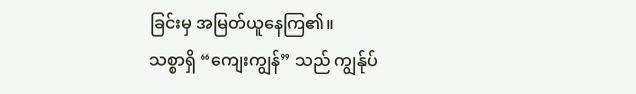ခြင်းမှ အမြတ်ယူနေကြ၏။
သစ္စာရှိ “ကျေးကျွန်” သည် ကျွန်ုပ်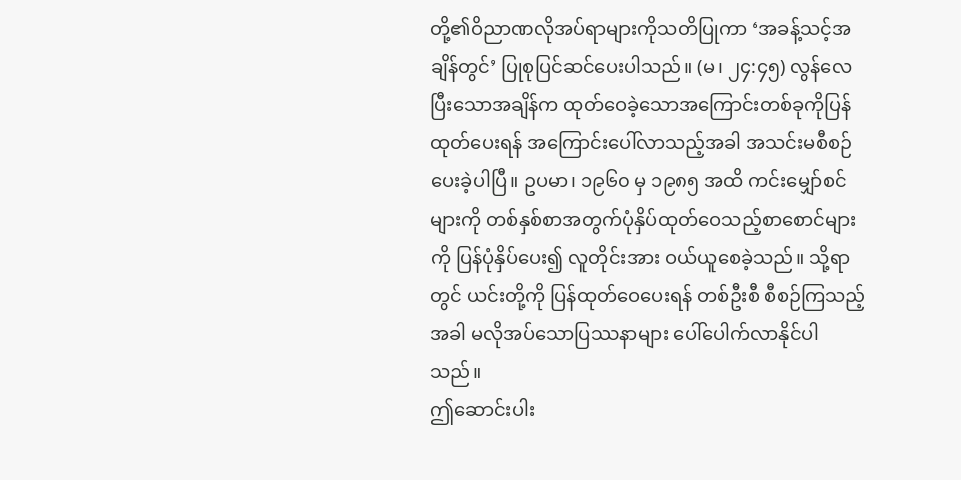တို့၏ဝိညာဏလိုအပ်ရာများကိုသတိပြုကာ ‘အခန့်သင့်အချိန်တွင်’ ပြုစုပြင်ဆင်ပေးပါသည်။ (မ၊ ၂၄:၄၅) လွန်လေပြီးသောအချိန်က ထုတ်ဝေခဲ့သောအကြောင်းတစ်ခုကိုပြန်ထုတ်ပေးရန် အကြောင်းပေါ်လာသည့်အခါ အသင်းမစီစဉ်ပေးခဲ့ပါပြီ။ ဥပမာ၊ ၁၉၆၀ မှ ၁၉၈၅ အထိ ကင်းမျှော်စင်များကို တစ်နှစ်စာအတွက်ပုံနှိပ်ထုတ်ဝေသည့်စာစောင်များကို ပြန်ပုံနှိပ်ပေး၍ လူတိုင်းအား ဝယ်ယူစေခဲ့သည်။ သို့ရာတွင် ယင်းတို့ကို ပြန်ထုတ်ဝေပေးရန် တစ်ဦးစီ စီစဉ်ကြသည့်အခါ မလိုအပ်သောပြဿနာများ ပေါ်ပေါက်လာနိုင်ပါသည်။
ဤဆောင်းပါး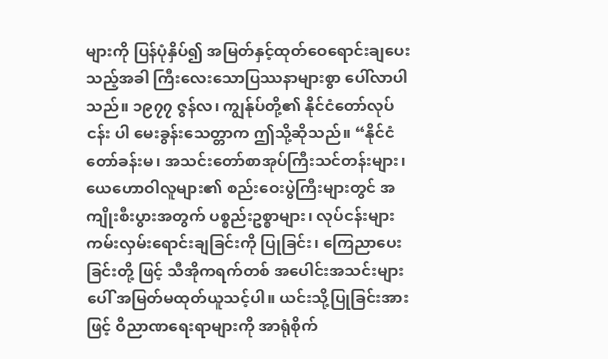များကို ပြန်ပုံနှိပ်၍ အမြတ်နှင့်ထုတ်ဝေရောင်းချပေးသည့်အခါ ကြီးလေးသောပြဿနာများစွာ ပေါ်လာပါသည်။ ၁၉၇၇ ဇွန်လ၊ ကျွန်ုပ်တို့၏ နိုင်ငံတော်လုပ်ငန်း ပါ မေးခွန်းသေတ္တာက ဤသို့ဆိုသည်။ “နိုင်ငံတော်ခန်းမ၊ အသင်းတော်စာအုပ်ကြီးသင်တန်းများ၊ ယေဟောဝါလူများ၏ စည်းဝေးပွဲကြီးများတွင် အကျိုးစီးပွားအတွက် ပစ္စည်းဥစ္စာများ၊ လုပ်ငန်းများ ကမ်းလှမ်းရောင်းချခြင်းကို ပြုခြင်း၊ ကြေညာပေးခြင်းတို့ ဖြင့် သီအိုကရက်တစ် အပေါင်းအသင်းများပေါ် အမြတ်မထုတ်ယူသင့်ပါ။ ယင်းသို့ပြုခြင်းအားဖြင့် ဝိညာဏရေးရာများကို အာရုံစိုက်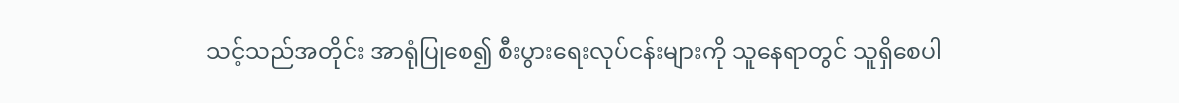သင့်သည်အတိုင်း အာရုံပြုစေ၍ စီးပွားရေးလုပ်ငန်းများကို သူနေရာတွင် သူရှိစေပါ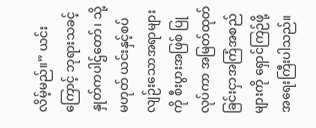လိမ့်မည်။” ယင်းကြောင့် ဘုရားသခင့်နှုတ်ကပါဌ်တော်၊ သို့မဟုတ် ယင်းနှင့်စပ်လျဉ်းသောအရာများကို စီးပွားအဖြစ် ပြုလုပ်ကာ အမြတ်ထုတ်ခြင်းငှာအကြံအစည်များကို ရှောင်ကြဉ်ဖို့ အရေးကြီးပါသည်။